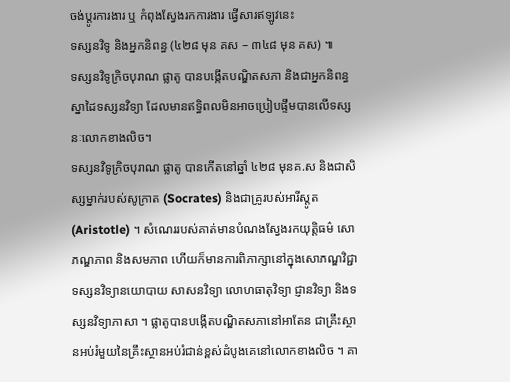ចង់ប្តូរការងារ ឬ កំពុងស្វែងរកការងារ ផ្វើសារឥឡូវនេះ
ទស្សនវិទូ និងអ្នកនិពន្ធ (៤២៨ មុន គស – ៣៤៨ មុន គស) ៕
ទស្សនវិទូក្រិចបុរាណ ផ្លាតូ បានបង្កើតបណ្ឌិតសភា និងជាអ្នកនិពន្ធស្នាដៃទស្សនវិទ្យា ដែលមានឥទ្ធិពលមិនអាចប្រៀបផ្ទឹមបានលើទស្សនៈលោកខាងលិច។
ទស្សនវិទូក្រិចបុរាណ ផ្លាតូ បានកើតនៅឆ្នាំ ៤២៨ មុនគ.ស និងជាសិស្សម្នាក់របស់សូក្រាត (Socrates) និងជាគ្រូរបស់អារីស្តូត (Aristotle) ។ សំណេររបស់គាត់មានបំណងស្វែងរកយុត្តិធម៌ សោភណ្ឌភាព និងសមភាព ហើយក៏មានការពិភាក្សានៅក្នុងសោភណ្ឌវិជ្ជា ទស្សនវិទ្យានយោបាយ សាសនវិទ្យា លោហធាតុវិទ្យា ជ្ញានវិទ្យា និងទស្សនវិទ្យាភាសា ។ ផ្លាតូបានបង្កើតបណ្ឌិតសភានៅអាតែន ជាគ្រឹះស្ថានអប់រំមួយនៃគ្រឹះស្ថានអប់រំជាន់ខ្ពស់ដំបូងគេនៅលោកខាងលិច ។ គា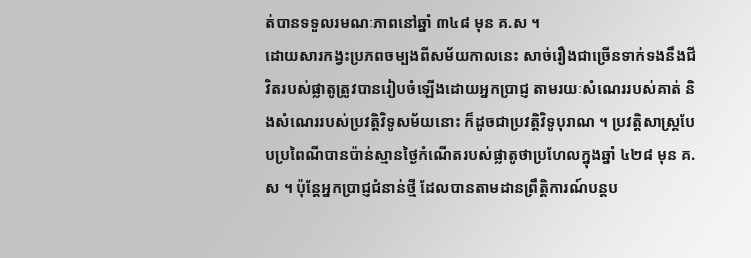ត់បានទទួលរមណៈភាពនៅឆ្នាំ ៣៤៨ មុន គ.ស ។
ដោយសារកង្វះប្រភពចម្បងពីសម័យកាលនេះ សាច់រឿងជាច្រើនទាក់ទងនឹងជីវិតរបស់ផ្លាតូត្រូវបានរៀបចំឡើងដោយអ្នកប្រាជ្ញ តាមរយៈសំណេររបស់គាត់ និងសំណេររបស់ប្រវត្តិវិទូសម័យនោះ ក៏ដូចជាប្រវត្តិវិទូបុរាណ ។ ប្រវត្តិសាស្ត្របែបប្រពៃណីបានប៉ាន់ស្មានថ្ងៃកំណើតរបស់ផ្លាតូថាប្រហែលក្នុងឆ្នាំ ៤២៨ មុន គ.ស ។ ប៉ុន្តែអ្នកប្រាជ្ញជំនាន់ថ្មី ដែលបានតាមដានព្រឹត្តិការណ៍បន្តប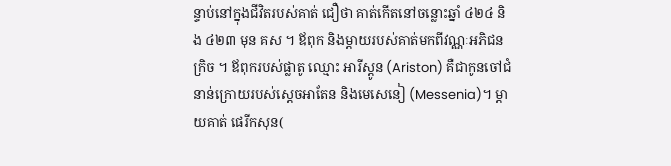ន្ទាប់នៅក្នុងជីវិតរបស់គាត់ ជឿថា គាត់កើតនៅចន្លោះឆ្នាំ ៤២៤ និង ៤២៣ មុន គស ។ ឪពុក និងម្ដាយរបស់គាត់មកពីវណ្ណៈអភិជនក្រិច ។ ឪពុករបស់ផ្លាតូ ឈ្មោះ អារីស្តូន (Ariston) គឺជាកូនចៅជំនាន់ក្រោយរបស់ស្តេចអាតែន និងមេសេនៀ (Messenia)។ ម្ដាយគាត់ ផេរីកសុន(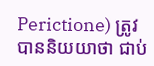Perictione) ត្រូវបាននិយយាថា ជាប់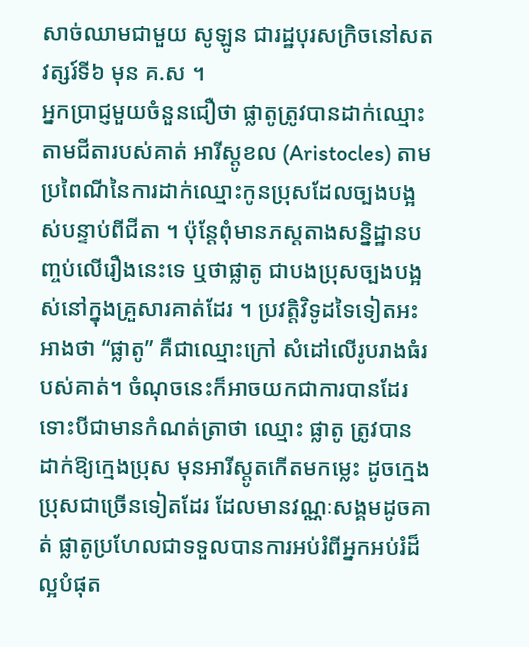សាច់ឈាមជាមួយ សូឡូន ជារដ្ឋបុរសក្រិចនៅសតវត្សរ៍ទី៦ មុន គ.ស ។
អ្នកប្រាជ្ញមួយចំនួនជឿថា ផ្លាតូត្រូវបានដាក់ឈ្មោះតាមជីតារបស់គាត់ អារីស្តូខល (Aristocles) តាមប្រពៃណីនៃការដាក់ឈ្មោះកូនប្រុសដែលច្បងបង្អស់បន្ទាប់ពីជីតា ។ ប៉ុន្តែពុំមានភស្តតាងសន្និដ្ឋានបញ្ចប់លើរឿងនេះទេ ឬថាផ្លាតូ ជាបងប្រុសច្បងបង្អស់នៅក្នុងគ្រួសារគាត់ដែរ ។ ប្រវត្តិវិទូដទៃទៀតអះអាងថា “ផ្លាតូ” គឺជាឈ្មោះក្រៅ សំដៅលើរូបរាងធំរបស់គាត់។ ចំណុចនេះក៏អាចយកជាការបានដែរ ទោះបីជាមានកំណត់ត្រាថា ឈ្មោះ ផ្លាតូ ត្រូវបានដាក់ឱ្យក្មេងប្រុស មុនអារីស្តូតកើតមកម្លេះ ដូចក្មេងប្រុសជាច្រើនទៀតដែរ ដែលមានវណ្ណៈសង្គមដូចគាត់ ផ្លាតូប្រហែលជាទទួលបានការអប់រំពីអ្នកអប់រំដ៏ល្អបំផុត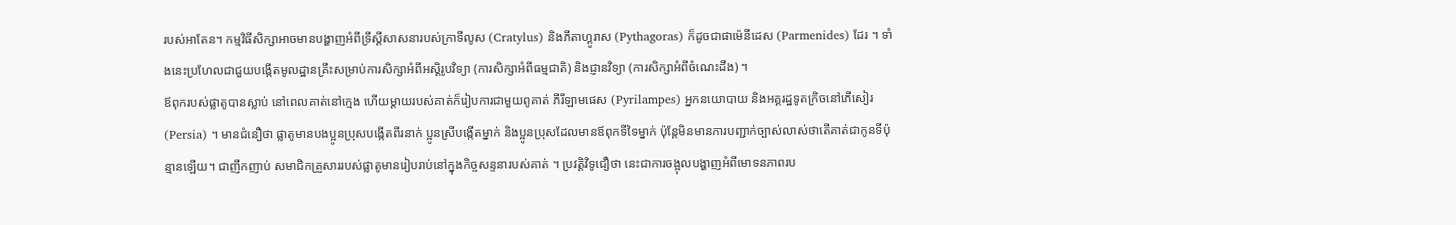របស់អាតែន។ កម្មវិធីសិក្សាអាចមានបង្ហាញអំពីទ្រឹស្តីសាសនារបស់ក្រាទីលូស (Cratylus) និងភីតាហ្គូរាស (Pythagoras) ក៏ដូចជាផាម៉េនីដេស (Parmenides) ដែរ ។ ទាំងនេះប្រហែលជាជួយបង្កើតមូលដ្ឋានគ្រឹះសម្រាប់ការសិក្សាអំពីអស្តិរូបវិទ្យា (ការសិក្សាអំពីធម្មជាតិ) និងជ្ញានវិទ្យា (ការសិក្សាអំពីចំណេះដឹង) ។
ឪពុករបស់ផ្លាតូបានស្លាប់ នៅពេលគាត់នៅក្មេង ហើយម្ដាយរបស់គាត់ក៏រៀបការជាមួយពូគាត់ ភីរីឡាមផេស (Pyrilampes) អ្នកនយោបាយ និងអគ្គរដ្ឋទូតក្រិចនៅភើសៀរ (Persia) ។ មានជំនឿថា ផ្លាតូមានបងប្អូនប្រុសបង្កើតពីរនាក់ ប្អូនស្រីបង្កើតម្នាក់ និងប្អូនប្រុសដែលមានឪពុកទីទៃម្នាក់ ប៉ុន្តែមិនមានការបញ្ជាក់ច្បាស់លាស់ថាតើគាត់ជាកូនទីប៉ុន្មានឡើយ។ ជាញឹកញាប់ សមាជិកគ្រួសាររបស់ផ្លាតូមានរៀបរាប់នៅក្នុងកិច្ចសន្ទនារបស់គាត់ ។ ប្រវត្តិវិទូជឿថា នេះជាការចង្អុលបង្ហាញអំពីមោទនភាពរប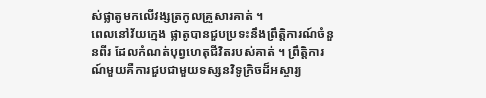ស់ផ្លាតូមកលើវង្សត្រកូលគ្រួសារគាត់ ។
ពេលនៅវ័យក្មេង ផ្លាតូបានជួបប្រទះនឹងព្រឹត្តិការណ៍ចំនួនពីរ ដែលកំណត់បុព្វហេតុជីវិតរបស់គាត់ ។ ព្រឹត្តិការណ៍មួយគឺការជួបជាមួយទស្សនវិទូក្រិចដ៏អស្ចារ្យ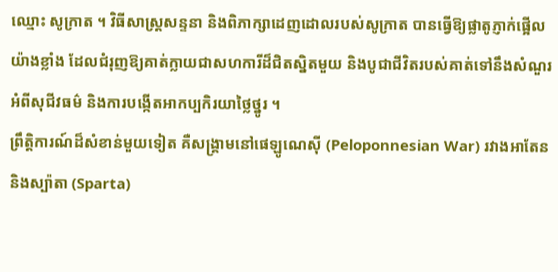ឈ្មោះ សូក្រាត ។ វិធីសាស្ត្រសន្ទនា និងពិភាក្សាដេញដោលរបស់សូក្រាត បានធ្វើឱ្យផ្លាតូភ្ញាក់ផ្អើលយ៉ាងខ្លាំង ដែលជំរុញឱ្យគាត់ក្លាយជាសហការីដ៏ជិតស្និតមួយ និងបូជាជីវិតរបស់គាត់ទៅនឹងសំណួរអំពីសុជីវធម៌ និងការបង្កើតអាកប្បកិរយាថ្លៃថ្នូរ ។
ព្រឹត្តិការណ៍ដ៏សំខាន់មួយទៀត គឺសង្គ្រាមនៅផេឡូណេស៊ី (Peloponnesian War) រវាងអាតែន និងស្ប៉ាតា (Sparta)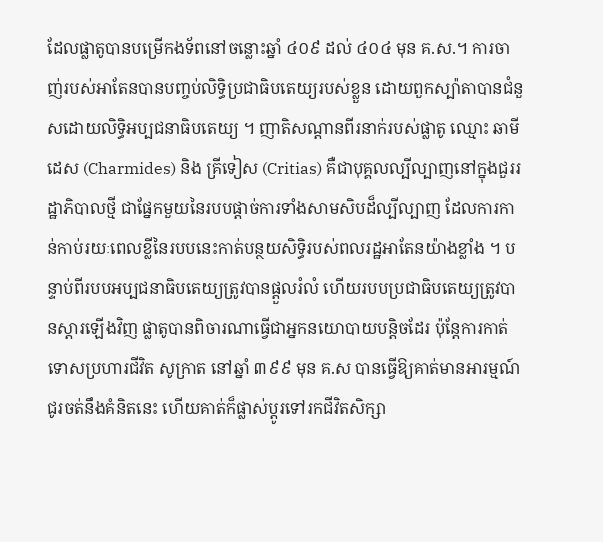ដែលផ្លាតូបានបម្រើកងទ័ពនៅចន្លោះឆ្នាំ ៤០៩ ដល់ ៤០៤ មុន គ.ស.។ ការចាញ់របស់អាតែនបានបញ្ចប់លិទ្ធិប្រជាធិបតេយ្យរបស់ខ្លួន ដោយពួកស្ប៉ាតាបានជំនួសដោយលិទ្ធិអប្បជនាធិបតេយ្យ ។ ញាតិសណ្ដានពីរនាក់របស់ផ្លាតូ ឈ្មោះ ឆាមីដេស (Charmides) និង គ្រីទៀស (Critias) គឺជាបុគ្គលល្បីល្បាញនៅក្នុងជួររដ្ឋាភិបាលថ្មី ជាផ្នែកមួយនៃរបបផ្ដាច់ការទាំងសាមសិបដ៏ល្បីល្បាញ ដែលការកាន់កាប់រយៈពេលខ្លីនៃរបបនេះកាត់បន្ថយសិទ្ធិរបស់ពលរដ្ឋអាតែនយ៉ាងខ្លាំង ។ បន្ទាប់ពីរបបអប្បជនាធិបតេយ្យត្រូវបានផ្ដួលរំលំ ហើយរបបប្រជាធិបតេយ្យត្រូវបានស្ដារឡើងវិញ ផ្លាតូបានពិចារណាធ្វើជាអ្នកនយោបាយបន្តិចដែរ ប៉ុន្តែការកាត់ទោសប្រហារជីវិត សូក្រាត នៅឆ្នាំ ៣៩៩ មុន គ.ស បានធ្វើឱ្យគាត់មានអារម្មណ៍ជូរចត់នឹងគំនិតនេះ ហើយគាត់ក៏ផ្លាស់ប្ដូរទៅរកជីវិតសិក្សា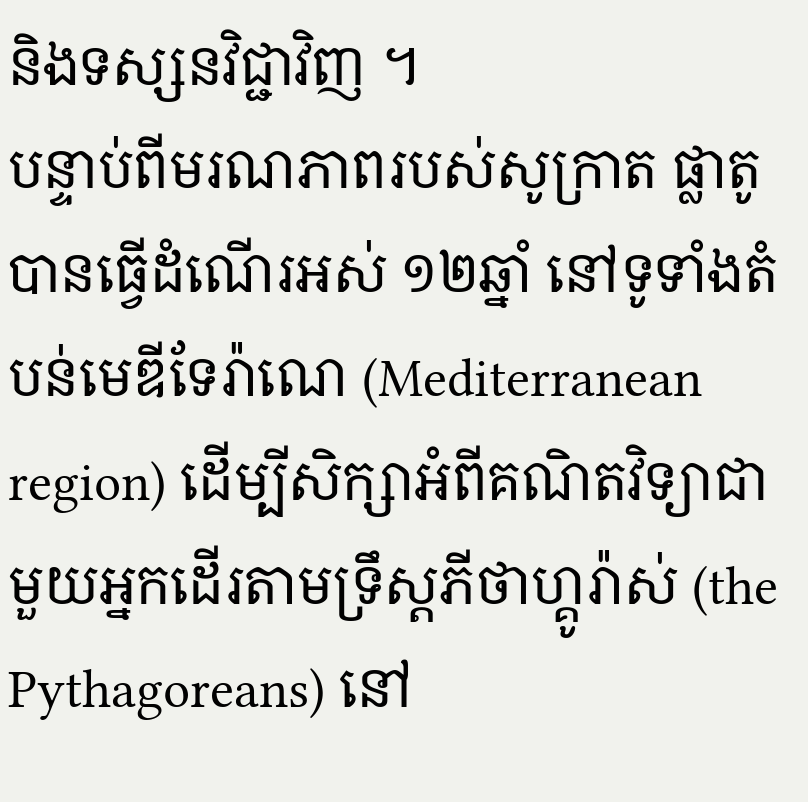និងទស្សនវិជ្ជាវិញ ។
បន្ទាប់ពីមរណភាពរបស់សូក្រាត ផ្លាតូបានធ្វើដំណើរអស់ ១២ឆ្នាំ នៅទូទាំងតំបន់មេឌីទែរ៉ាណេ (Mediterranean region) ដើម្បីសិក្សាអំពីគណិតវិទ្យាជាមួយអ្នកដើរតាមទ្រឹស្តភីថាហ្គូរ៉ាស់ (the Pythagoreans) នៅ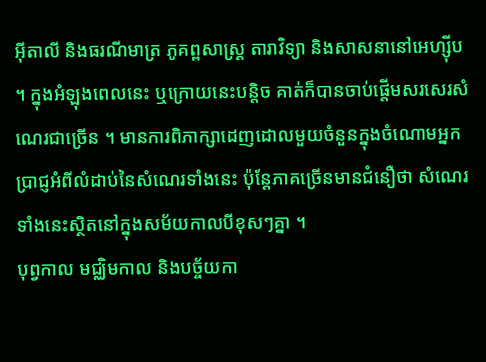អ៊ីតាលី និងធរណីមាត្រ ភូគព្ពសាស្ត្រ តារាវិទ្យា និងសាសនានៅអេហ្ស៊ីប ។ ក្នុងអំឡុងពេលនេះ ឬក្រោយនេះបន្តិច គាត់ក៏បានចាប់ផ្ដើមសរសេរសំណេរជាច្រើន ។ មានការពិភាក្សាដេញដោលមួយចំនួនក្នុងចំណោមអ្នកប្រាជ្ញអំពីលំដាប់នៃសំណេរទាំងនេះ ប៉ុន្តែភាគច្រើនមានជំនឿថា សំណេរទាំងនេះស្ថិតនៅក្នុងសម័យកាលបីខុសៗគ្នា ។
បុព្វកាល មជ្ឈិមកាល និងបច្ច័យកា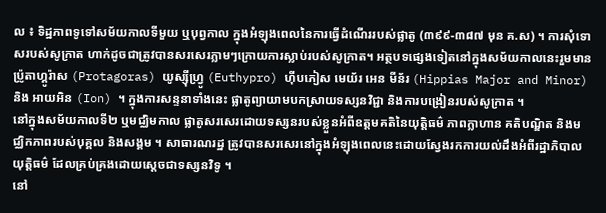ល ៖ ទិដ្ឋភាពទូទៅសម័យកាលទីមួយ ឬបុព្វកាល ក្នុងអំឡុងពេលនៃការធ្វើដំណើររបស់ផ្លាតូ (៣៩៩-៣៨៧ មុន គ.ស) ។ ការសុំទោសរបស់សូក្រាត ហាក់ដូចជាត្រូវបានសរសេរភ្លាមៗក្រោយការស្លាប់របស់សូក្រាត។ អត្ថបទផ្សេងទៀតនៅក្នុងសម័យកាលនេះរួមមាន ប៉្រូតាហ្គូរ៉ាស (Protagoras) យូស្ស៊ីហ្វ្រូ (Euthypro) ហ៊ីបភៀស មេយ័រ អេន មីន័រ (Hippias Major and Minor) និង អាយអិន (Ion) ។ ក្នុងការសន្ទនាទាំងនេះ ផ្លាតូព្យាយាមបកស្រាយទស្សនវិជ្ជា និងការបង្រៀនរបស់សូក្រាត ។
នៅក្នុងសម័យកាលទី២ ឬមជ្ឈិមកាល ផ្លាតូសរសេរដោយទស្សនរបស់ខ្លួនអំពីឧត្តមគតិនៃយុត្តិធម៌ ភាពក្លាហាន គតិបណ្ឌិត និងមជ្ឈិកភាពរបស់បុគ្គល និងសង្គម ។ សាធារណរដ្ឋ ត្រូវបានសរសេរនៅក្នុងអំឡុងពេលនេះដោយស្វែងរកការយល់ដឹងអំពីរដ្ឋាភិបាលយុត្តិធម៌ ដែលគ្រប់គ្រងដោយស្តេចជាទស្សនវិទូ ។
នៅ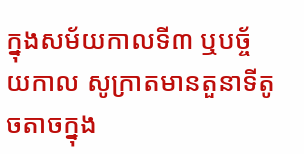ក្នុងសម័យកាលទី៣ ឬបច្ច័យកាល សូក្រាតមានតួនាទីតូចតាចក្នុង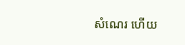សំណេរ ហើយ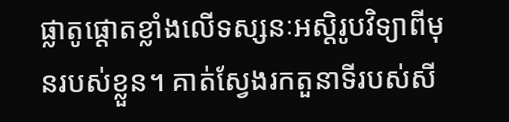ផ្លាតូផ្ដោតខ្លាំងលើទស្សនៈអស្តិរូបវិទ្យាពីមុនរបស់ខ្លួន។ គាត់ស្វែងរកតួនាទីរបស់សី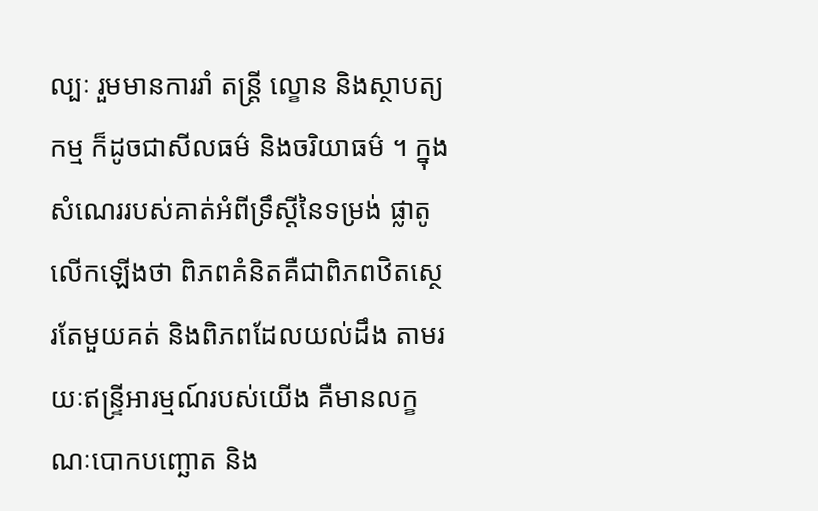ល្បៈ រួមមានការរាំ តន្ត្រី ល្ខោន និងស្ថាបត្យកម្ម ក៏ដូចជាសីលធម៌ និងចរិយាធម៌ ។ ក្នុងសំណេររបស់គាត់អំពីទ្រឹស្តីនៃទម្រង់ ផ្លាតូលើកឡើងថា ពិភពគំនិតគឺជាពិភពឋិតស្ថេរតែមួយគត់ និងពិភពដែលយល់ដឹង តាមរយៈឥន្ទ្រីអារម្មណ៍របស់យើង គឺមានលក្ខណៈបោកបញ្ឆោត និង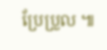ប្រែប្រួល ៕